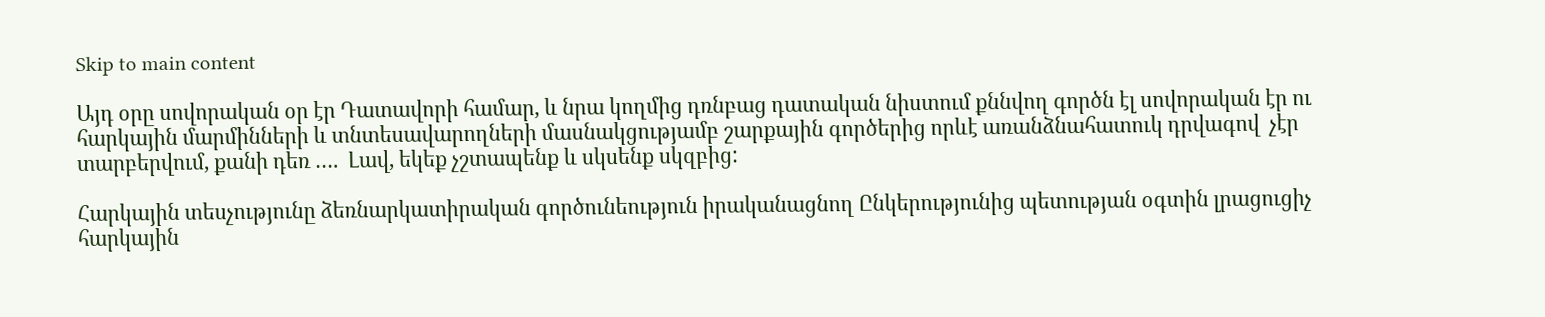Skip to main content

Այդ օրը սովորական օր էր Դատավորի համար, և նրա կողմից դռնբաց դատական նիստում քննվող գործն էլ սովորական էր ու հարկային մարմինների և տնտեսավարողների մասնակցությամբ շարքային գործերից որևէ առանձնահատուկ դրվագով  չէր տարբերվում, քանի դեռ ….  Լավ, եկեք չշտապենք և սկսենք սկզբից:

Հարկային տեսչությունը ձեռնարկատիրական գործունեություն իրականացնող Ընկերությունից պետության օգտին լրացուցիչ հարկային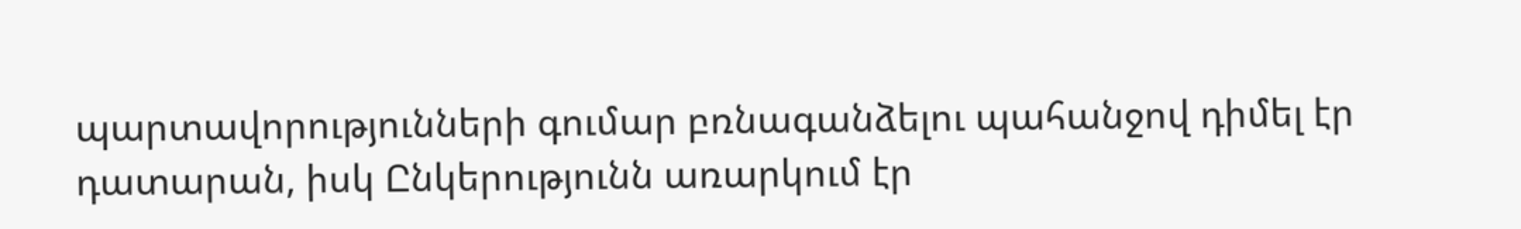պարտավորությունների գումար բռնագանձելու պահանջով դիմել էր դատարան, իսկ Ընկերությունն առարկում էր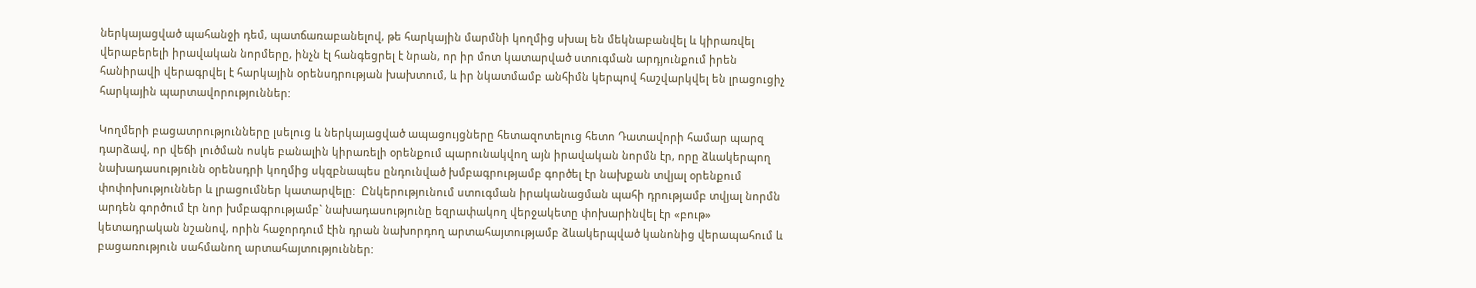ներկայացված պահանջի դեմ, պատճառաբանելով, թե հարկային մարմնի կողմից սխալ են մեկնաբանվել և կիրառվել վերաբերելի իրավական նորմերը, ինչն էլ հանգեցրել է նրան, որ իր մոտ կատարված ստուգման արդյունքում իրեն հանիրավի վերագրվել է հարկային օրենսդրության խախտում, և իր նկատմամբ անհիմն կերպով հաշվարկվել են լրացուցիչ հարկային պարտավորություններ:

Կողմերի բացատրությունները լսելուց և ներկայացված ապացույցները հետազոտելուց հետո Դատավորի համար պարզ դարձավ, որ վեճի լուծման ոսկե բանալին կիրառելի օրենքում պարունակվող այն իրավական նորմն էր, որը ձևակերպող նախադասությունն օրենսդրի կողմից սկզբնապես ընդունված խմբագրությամբ գործել էր նախքան տվյալ օրենքում փոփոխություններ և լրացումներ կատարվելը:  Ընկերությունում ստուգման իրականացման պահի դրությամբ տվյալ նորմն արդեն գործում էր նոր խմբագրությամբ` նախադասությունը եզրափակող վերջակետը փոխարինվել էր «բութ» կետադրական նշանով, որին հաջորդում էին դրան նախորդող արտահայտությամբ ձևակերպված կանոնից վերապահում և բացառություն սահմանող արտահայտություններ: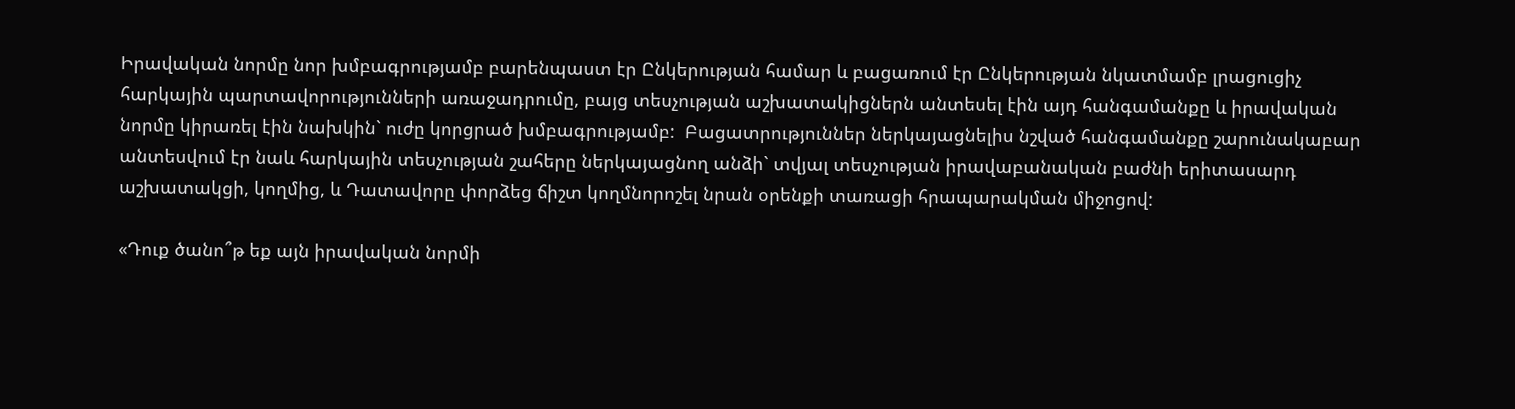Իրավական նորմը նոր խմբագրությամբ բարենպաստ էր Ընկերության համար և բացառում էր Ընկերության նկատմամբ լրացուցիչ հարկային պարտավորությունների առաջադրումը, բայց տեսչության աշխատակիցներն անտեսել էին այդ հանգամանքը և իրավական նորմը կիրառել էին նախկին` ուժը կորցրած խմբագրությամբ:  Բացատրություններ ներկայացնելիս նշված հանգամանքը շարունակաբար անտեսվում էր նաև հարկային տեսչության շահերը ներկայացնող անձի` տվյալ տեսչության իրավաբանական բաժնի երիտասարդ աշխատակցի, կողմից, և Դատավորը փորձեց ճիշտ կողմնորոշել նրան օրենքի տառացի հրապարակման միջոցով:

«Դուք ծանո՞թ եք այն իրավական նորմի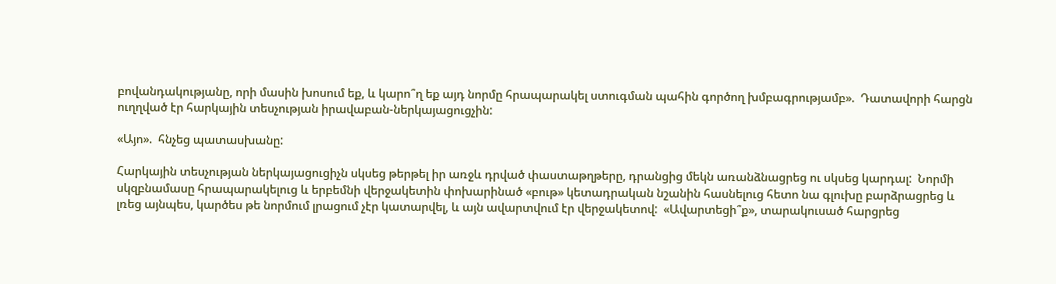բովանդակությանը, որի մասին խոսում եք, և կարո՞ղ եք այդ նորմը հրապարակել ստուգման պահին գործող խմբագրությամբ».  Դատավորի հարցն ուղղված էր հարկային տեսչության իրավաբան-ներկայացուցչին:

«Այո».  հնչեց պատասխանը:

Հարկային տեսչության ներկայացուցիչն սկսեց թերթել իր առջև դրված փաստաթղթերը, դրանցից մեկն առանձնացրեց ու սկսեց կարդալ:  Նորմի սկզբնամասը հրապարակելուց և երբեմնի վերջակետին փոխարինած «բութ» կետադրական նշանին հասնելուց հետո նա գլուխը բարձրացրեց և լռեց այնպես, կարծես թե նորմում լրացում չէր կատարվել, և այն ավարտվում էր վերջակետով:  «Ավարտեցի՞ք», տարակուսած հարցրեց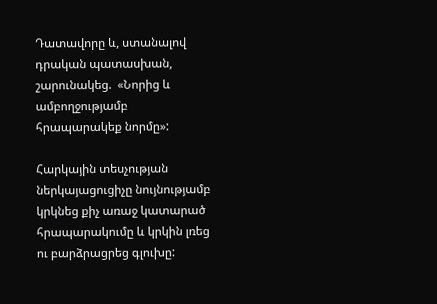Դատավորը և, ստանալով դրական պատասխան, շարունակեց.  «Նորից և ամբողջությամբ հրապարակեք նորմը»:

Հարկային տեսչության ներկայացուցիչը նույնությամբ կրկնեց քիչ առաջ կատարած հրապարակումը և կրկին լռեց ու բարձրացրեց գլուխը: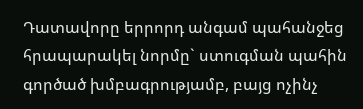Դատավորը երրորդ անգամ պահանջեց հրապարակել նորմը` ստուգման պահին գործած խմբագրությամբ, բայց ոչինչ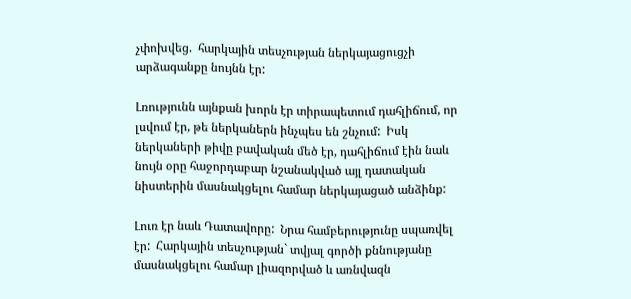չփոխվեց.  հարկային տեսչության ներկայացուցչի արձագանքը նույնն էր:

Լռությունն այնքան խորն էր տիրապետում դահլիճում, որ լսվում էր, թե ներկաներն ինչպես են շնչում:  Իսկ ներկաների թիվը բավական մեծ էր, դահլիճում էին նաև նույն օրը հաջորդաբար նշանակված այլ դատական նիստերին մասնակցելու համար ներկայացած անձինք:

Լուռ էր նաև Դատավորը:  Նրա համբերությունը սպառվել էր:  Հարկային տեսչության` տվյալ գործի քննությանը մասնակցելու համար լիազորված և առնվազն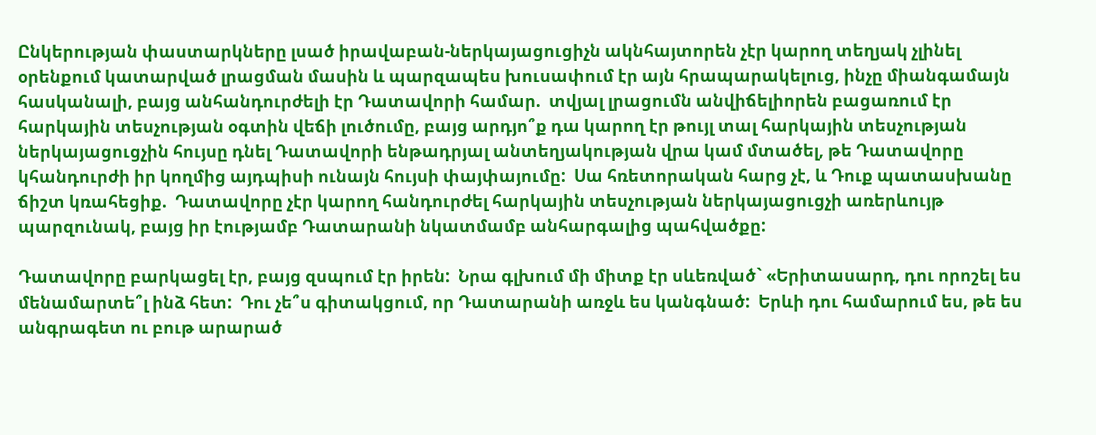Ընկերության փաստարկները լսած իրավաբան-ներկայացուցիչն ակնհայտորեն չէր կարող տեղյակ չլինել օրենքում կատարված լրացման մասին և պարզապես խուսափում էր այն հրապարակելուց, ինչը միանգամայն հասկանալի, բայց անհանդուրժելի էր Դատավորի համար.  տվյալ լրացումն անվիճելիորեն բացառում էր հարկային տեսչության օգտին վեճի լուծումը, բայց արդյո՞ք դա կարող էր թույլ տալ հարկային տեսչության ներկայացուցչին հույսը դնել Դատավորի ենթադրյալ անտեղյակության վրա կամ մտածել, թե Դատավորը կհանդուրժի իր կողմից այդպիսի ունայն հույսի փայփայումը:  Սա հռետորական հարց չէ, և Դուք պատասխանը ճիշտ կռահեցիք.  Դատավորը չէր կարող հանդուրժել հարկային տեսչության ներկայացուցչի առերևույթ պարզունակ, բայց իր էությամբ Դատարանի նկատմամբ անհարգալից պահվածքը:

Դատավորը բարկացել էր, բայց զսպում էր իրեն:  Նրա գլխում մի միտք էր սևեռված` «Երիտասարդ, դու որոշել ես մենամարտե՞լ ինձ հետ:  Դու չե՞ս գիտակցում, որ Դատարանի առջև ես կանգնած:  Երևի դու համարում ես, թե ես անգրագետ ու բութ արարած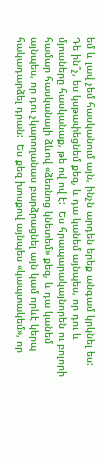եմ և լավ չեմ հասկանում այն, ինչն արդեն երեք անգամ կրկնել ես:  Դե ին՞չ, ես կսթափեցնեմ քեզ, և դա կանեմ այնպես, որ դու և մյուսները հասկանաք, թե ով ով է:  Ես հրապարակայնորեն ու բոլորի համար հասկանալի ձևով «ձեռնոց կնետեմ» քեզ, և դա կանեմ այնպես, որ դու չկարողանաս բարձրացնել այն կամ որևէ կերպ հակադարձել դրան:  Ես քեզ խոսքով այնպես «կապտակեմ», որ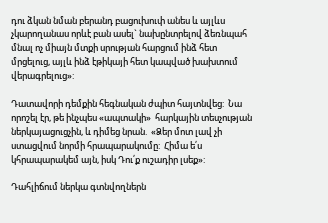դու ձկան նման բերանդ բացուխուփ անես և այլևս չկարողանաս որևէ բան ասել` նախընտրելով ձեռնպահ մնալ ոչ միայն մտքի սրության հարցում ինձ հետ մրցելուց, այլև ինձ էթիկայի հետ կապված խախտում վերագրելուց»:

Դատավորի դեմքին հեգնական ժպիտ հայտնվեց:  Նա որոշել էր, թե ինչպես «ապտակի»  հարկային տեսչության ներկայացուցչին, և դիմեց նրան.  «Ձեր մոտ լավ չի ստացվում նորմի հրապարակումը:  Հիմա ե՛ս կհրապարակեմ այն, իսկ Դու՛ք ուշադիր լսեք»:

Դահլիճում ներկա գտնվողներն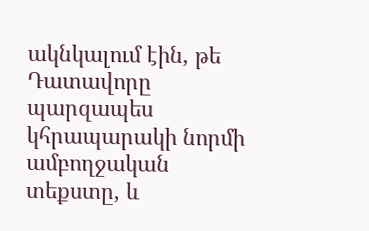ակնկալում էին, թե Դատավորը պարզապես կհրապարակի նորմի ամբողջական տեքստը, և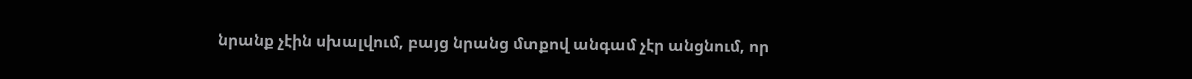նրանք չէին սխալվում, բայց նրանց մտքով անգամ չէր անցնում, որ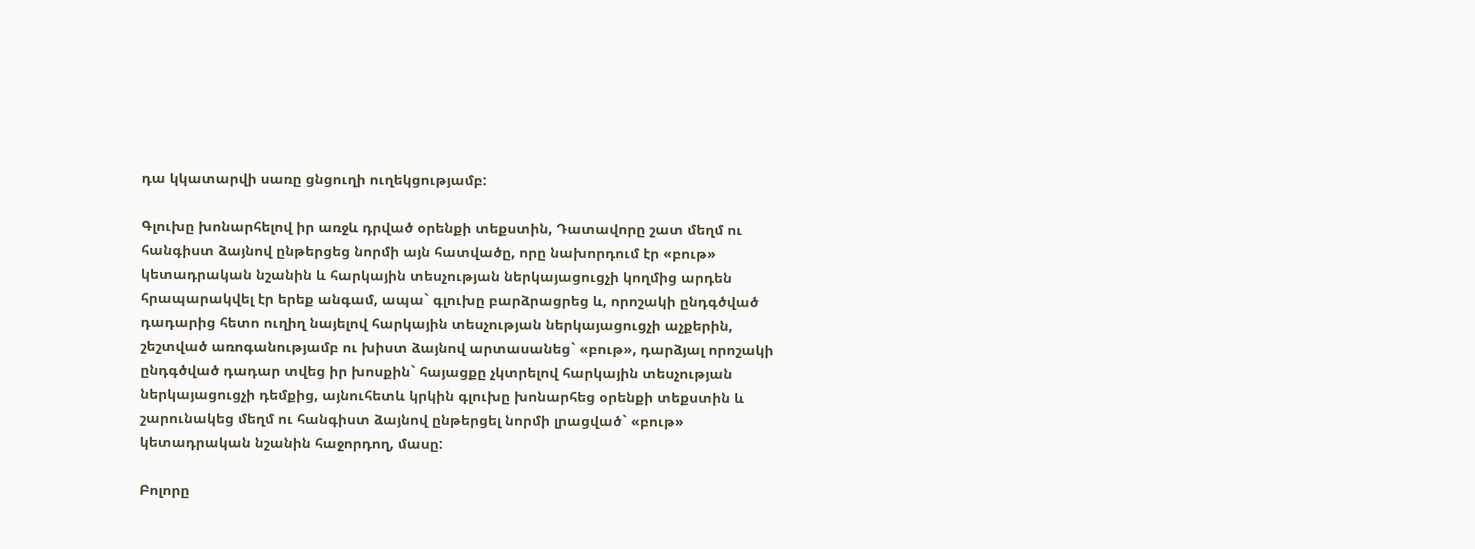դա կկատարվի սառը ցնցուղի ուղեկցությամբ:

Գլուխը խոնարհելով իր առջև դրված օրենքի տեքստին, Դատավորը շատ մեղմ ու հանգիստ ձայնով ընթերցեց նորմի այն հատվածը, որը նախորդում էր «բութ» կետադրական նշանին և հարկային տեսչության ներկայացուցչի կողմից արդեն հրապարակվել էր երեք անգամ, ապա` գլուխը բարձրացրեց և, որոշակի ընդգծված դադարից հետո ուղիղ նայելով հարկային տեսչության ներկայացուցչի աչքերին, շեշտված առոգանությամբ ու խիստ ձայնով արտասանեց` «բութ», դարձյալ որոշակի ընդգծված դադար տվեց իր խոսքին` հայացքը չկտրելով հարկային տեսչության ներկայացուցչի դեմքից, այնուհետև կրկին գլուխը խոնարհեց օրենքի տեքստին և շարունակեց մեղմ ու հանգիստ ձայնով ընթերցել նորմի լրացված` «բութ» կետադրական նշանին հաջորդող, մասը:

Բոլորը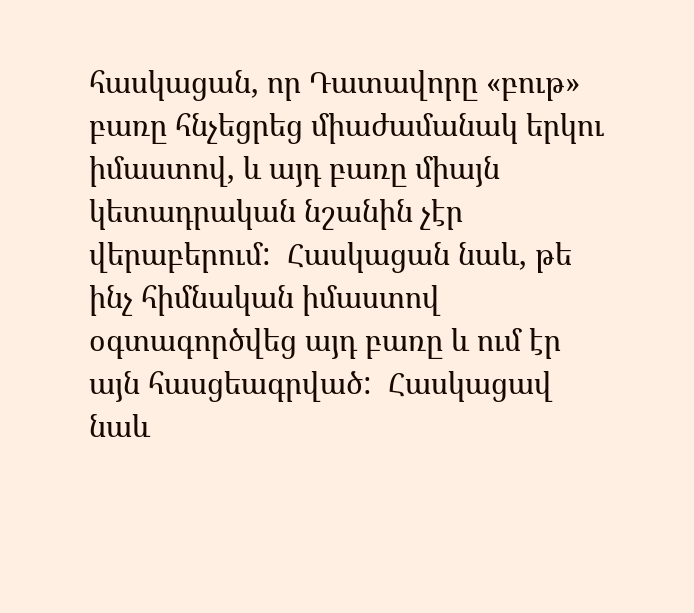հասկացան, որ Դատավորը «բութ» բառը հնչեցրեց միաժամանակ երկու իմաստով, և այդ բառը միայն կետադրական նշանին չէր վերաբերում:  Հասկացան նաև, թե ինչ հիմնական իմաստով օգտագործվեց այդ բառը և ում էր այն հասցեագրված:  Հասկացավ նաև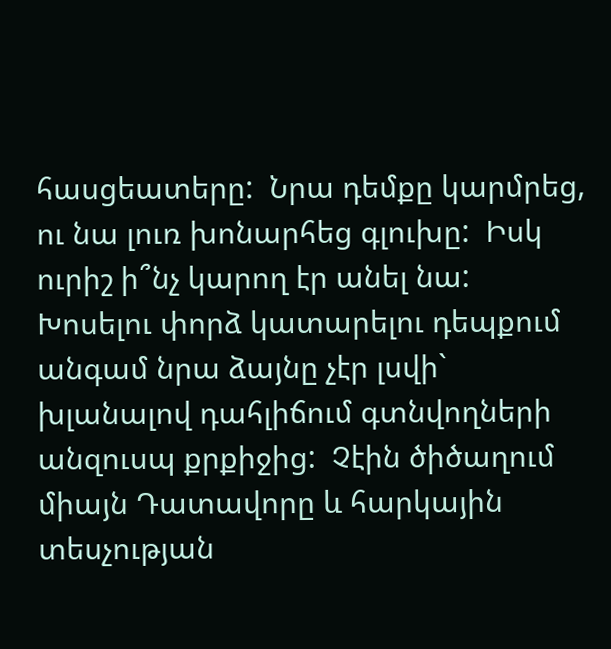հասցեատերը:  Նրա դեմքը կարմրեց, ու նա լուռ խոնարհեց գլուխը:  Իսկ ուրիշ ի՞նչ կարող էր անել նա:  Խոսելու փորձ կատարելու դեպքում անգամ նրա ձայնը չէր լսվի` խլանալով դահլիճում գտնվողների անզուսպ քրքիջից:  Չէին ծիծաղում միայն Դատավորը և հարկային տեսչության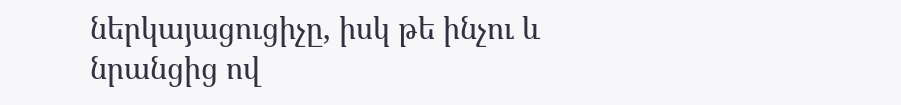ներկայացուցիչը, իսկ թե ինչու և նրանցից ով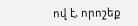ով է, որոշեք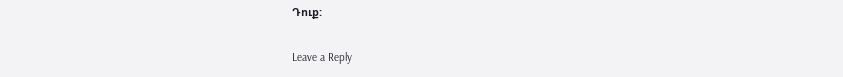Դուք:

Leave a Reply